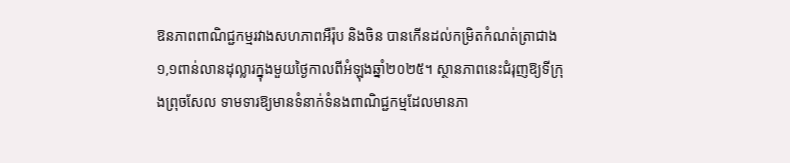ឱនភាពពាណិជ្ជកម្មរវាងសហភាពអឺរ៉ុប និងចិន បានកើនដល់កម្រិតកំណត់ត្រាជាង១,១ពាន់លានដុល្លារក្នុងមួយថ្ងៃកាលពីអំឡុងឆ្នាំ២០២៥។ ស្ថានភាពនេះជំរុញឱ្យទីក្រុងព្រុចសែល ទាមទារឱ្យមានទំនាក់ទំនងពាណិជ្ជកម្មដែលមានភា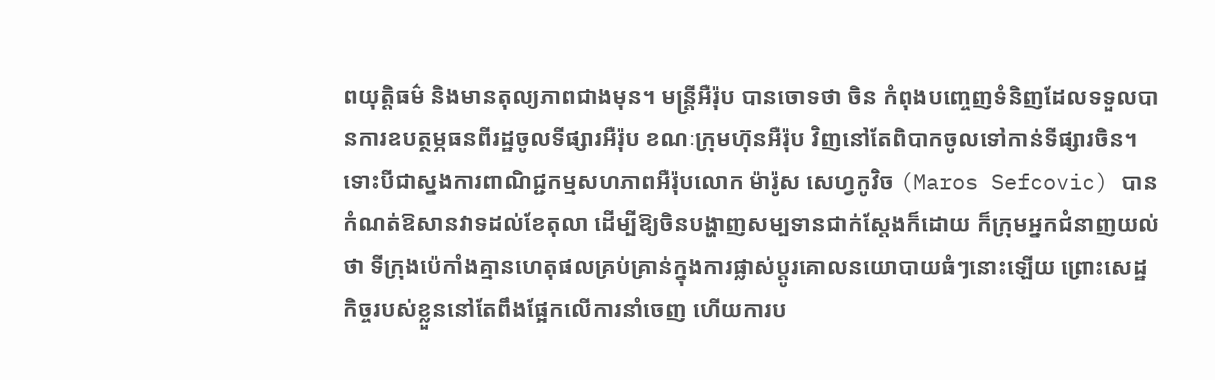ពយុត្តិធម៌ និងមានតុល្យភាពជាងមុន។ មន្ត្រីអឺរ៉ុប បានចោទថា ចិន កំពុងបញ្ចេញទំនិញដែលទទួលបានការឧបត្ថម្ភធនពីរដ្ឋចូលទីផ្សារអឺរ៉ុប ខណៈក្រុមហ៊ុនអឺរ៉ុប វិញនៅតែពិបាកចូលទៅកាន់ទីផ្សារចិន។ ទោះបីជាស្នងការពាណិជ្ជកម្មសហភាពអឺរ៉ុបលោក ម៉ារ៉ូស សេហ្វកូវិច (Maros Sefcovic) បានកំណត់ឱសានវាទដល់ខែតុលា ដើម្បីឱ្យចិនបង្ហាញសម្បទានជាក់ស្តែងក៏ដោយ ក៏ក្រុមអ្នកជំនាញយល់ថា ទីក្រុងប៉េកាំងគ្មានហេតុផលគ្រប់គ្រាន់ក្នុងការផ្លាស់ប្តូរគោលនយោបាយធំៗនោះឡើយ ព្រោះសេដ្ឋកិច្ចរបស់ខ្លួននៅតែពឹងផ្អែកលើការនាំចេញ ហើយការប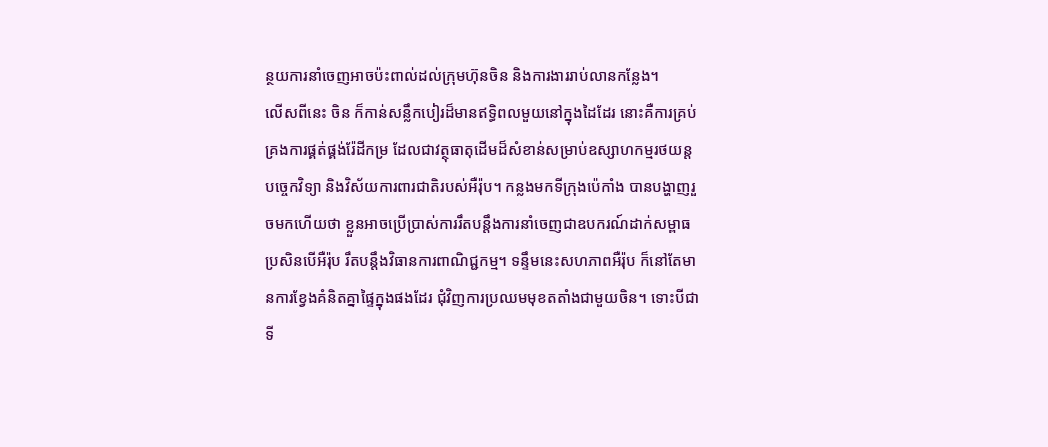ន្ថយការនាំចេញអាចប៉ះពាល់ដល់ក្រុមហ៊ុនចិន និងការងាររាប់លានកន្លែង។
លើសពីនេះ ចិន ក៏កាន់សន្លឹកបៀរដ៏មានឥទ្ធិពលមួយនៅក្នុងដៃដែរ នោះគឺការគ្រប់គ្រងការផ្គត់ផ្គង់រ៉ែដីកម្រ ដែលជាវត្ថុធាតុដើមដ៏សំខាន់សម្រាប់ឧស្សាហកម្មរថយន្ត បច្ចេកវិទ្យា និងវិស័យការពារជាតិរបស់អឺរ៉ុប។ កន្លងមកទីក្រុងប៉េកាំង បានបង្ហាញរួចមកហើយថា ខ្លួនអាចប្រើប្រាស់ការរឹតបន្តឹងការនាំចេញជាឧបករណ៍ដាក់សម្ពាធ ប្រសិនបើអឺរ៉ុប រឹតបន្តឹងវិធានការពាណិជ្ជកម្ម។ ទន្ទឹមនេះសហភាពអឺរ៉ុប ក៏នៅតែមានការខ្វែងគំនិតគ្នាផ្ទៃក្នុងផងដែរ ជុំវិញការប្រឈមមុខតតាំងជាមួយចិន។ ទោះបីជាទី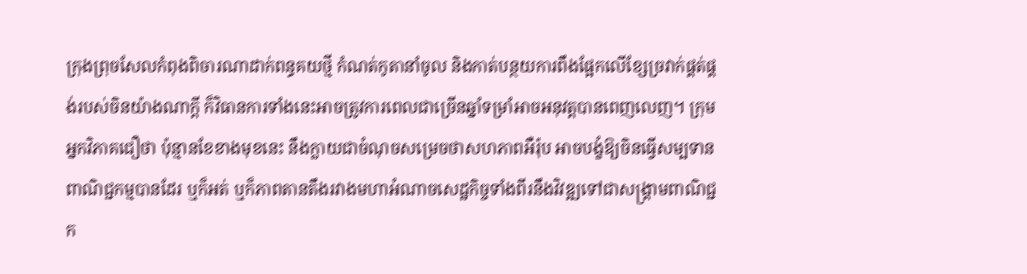ក្រុងព្រុចសែលកំពុងពិចារណាដាក់ពន្ធគយថ្មី កំណត់កូតានាំចូល និងកាត់បន្ថយការពឹងផ្អែកលើខ្សែច្រវាក់ផ្គត់ផ្គង់របស់ចិនយ៉ាងណាក្ដី ក៏វិធានការទាំងនេះអាចត្រូវការពេលជាច្រើនឆ្នាំទម្រាំអាចអនុវត្តបានពេញលេញ។ ក្រុមអ្នកវិភាគជឿថា ប៉ុន្មានខែខាងមុខនេះ នឹងក្លាយជាចំណុចសម្រេចថាសហភាពអឺរ៉ុប អាចបង្ខំឱ្យចិនធ្វើសម្បទានពាណិជ្ជកម្មបានដែរ ឬក៏អត់ ឬក៏ភាពតានតឹងរវាងមហាអំណាចសេដ្ឋកិច្ចទាំងពីរនឹងវិវឌ្ឍទៅជាសង្គ្រាមពាណិជ្ជក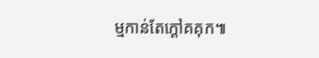ម្មកាន់តែក្ដៅគគុក៕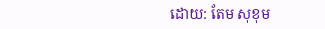ដោយ: តែម សុខុម